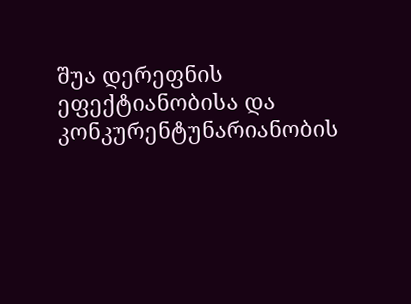შუა დერეფნის ეფექტიანობისა და კონკურენტუნარიანობის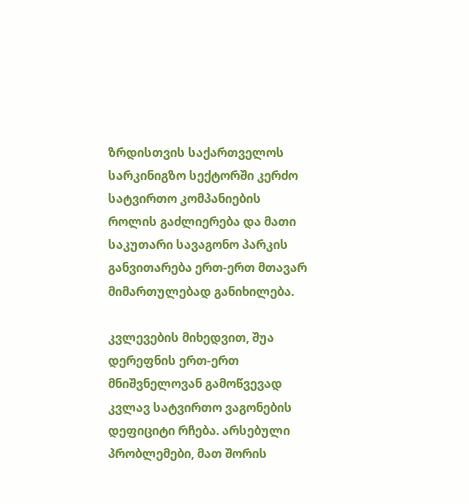ზრდისთვის საქართველოს სარკინიგზო სექტორში კერძო სატვირთო კომპანიების როლის გაძლიერება და მათი საკუთარი სავაგონო პარკის განვითარება ერთ-ერთ მთავარ მიმართულებად განიხილება.

კვლევების მიხედვით, შუა დერეფნის ერთ-ერთ მნიშვნელოვან გამოწვევად კვლავ სატვირთო ვაგონების დეფიციტი რჩება. არსებული პრობლემები, მათ შორის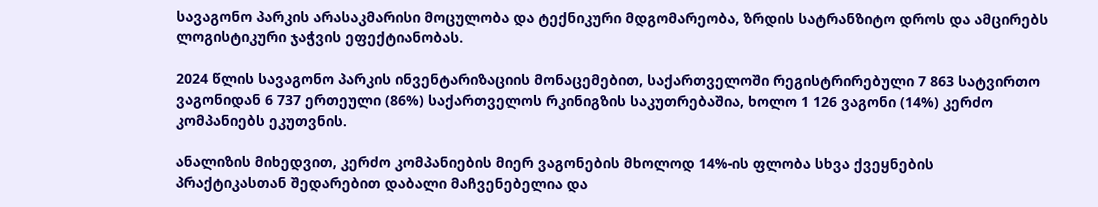სავაგონო პარკის არასაკმარისი მოცულობა და ტექნიკური მდგომარეობა, ზრდის სატრანზიტო დროს და ამცირებს ლოგისტიკური ჯაჭვის ეფექტიანობას.

2024 წლის სავაგონო პარკის ინვენტარიზაციის მონაცემებით, საქართველოში რეგისტრირებული 7 863 სატვირთო ვაგონიდან 6 737 ერთეული (86%) საქართველოს რკინიგზის საკუთრებაშია, ხოლო 1 126 ვაგონი (14%) კერძო კომპანიებს ეკუთვნის.

ანალიზის მიხედვით, კერძო კომპანიების მიერ ვაგონების მხოლოდ 14%-ის ფლობა სხვა ქვეყნების პრაქტიკასთან შედარებით დაბალი მაჩვენებელია და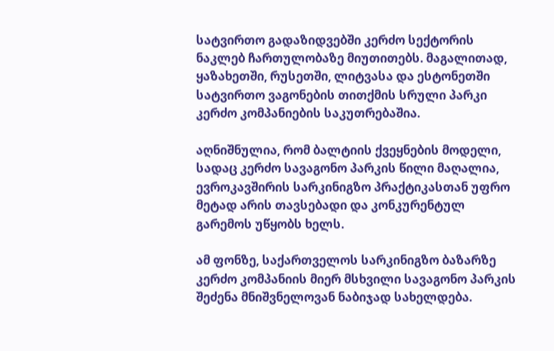სატვირთო გადაზიდვებში კერძო სექტორის ნაკლებ ჩართულობაზე მიუთითებს. მაგალითად, ყაზახეთში, რუსეთში, ლიტვასა და ესტონეთში სატვირთო ვაგონების თითქმის სრული პარკი კერძო კომპანიების საკუთრებაშია.

აღნიშნულია, რომ ბალტიის ქვეყნების მოდელი, სადაც კერძო სავაგონო პარკის წილი მაღალია, ევროკავშირის სარკინიგზო პრაქტიკასთან უფრო მეტად არის თავსებადი და კონკურენტულ გარემოს უწყობს ხელს.

ამ ფონზე, საქართველოს სარკინიგზო ბაზარზე კერძო კომპანიის მიერ მსხვილი სავაგონო პარკის შეძენა მნიშვნელოვან ნაბიჯად სახელდება.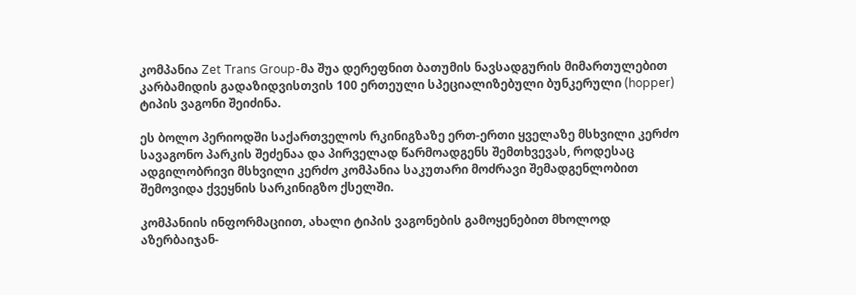კომპანია Zet Trans Group-მა შუა დერეფნით ბათუმის ნავსადგურის მიმართულებით კარბამიდის გადაზიდვისთვის 100 ერთეული სპეციალიზებული ბუნკერული (hopper) ტიპის ვაგონი შეიძინა.

ეს ბოლო პერიოდში საქართველოს რკინიგზაზე ერთ-ერთი ყველაზე მსხვილი კერძო სავაგონო პარკის შეძენაა და პირველად წარმოადგენს შემთხვევას, როდესაც ადგილობრივი მსხვილი კერძო კომპანია საკუთარი მოძრავი შემადგენლობით შემოვიდა ქვეყნის სარკინიგზო ქსელში.

კომპანიის ინფორმაციით, ახალი ტიპის ვაგონების გამოყენებით მხოლოდ აზერბაიჯან-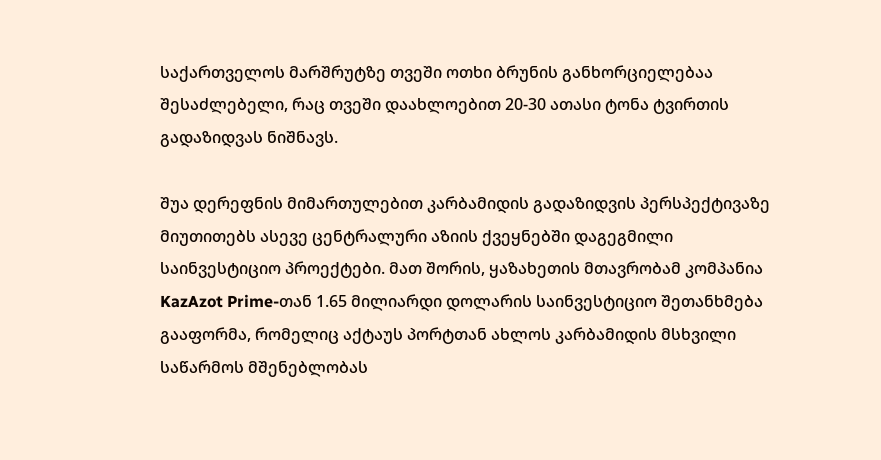საქართველოს მარშრუტზე თვეში ოთხი ბრუნის განხორციელებაა შესაძლებელი, რაც თვეში დაახლოებით 20-30 ათასი ტონა ტვირთის გადაზიდვას ნიშნავს.

შუა დერეფნის მიმართულებით კარბამიდის გადაზიდვის პერსპექტივაზე მიუთითებს ასევე ცენტრალური აზიის ქვეყნებში დაგეგმილი საინვესტიციო პროექტები. მათ შორის, ყაზახეთის მთავრობამ კომპანია KazAzot Prime-თან 1.65 მილიარდი დოლარის საინვესტიციო შეთანხმება გააფორმა, რომელიც აქტაუს პორტთან ახლოს კარბამიდის მსხვილი საწარმოს მშენებლობას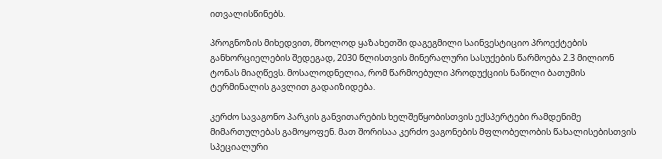ითვალისწინებს.

პროგნოზის მიხედვით, მხოლოდ ყაზახეთში დაგეგმილი საინვესტიციო პროექტების განხორციელების შედეგად, 2030 წლისთვის მინერალური სასუქების წარმოება 2.3 მილიონ ტონას მიაღწევს. მოსალოდნელია, რომ წარმოებული პროდუქციის ნაწილი ბათუმის ტერმინალის გავლით გადაიზიდება.

კერძო სავაგონო პარკის განვითარების ხელშეწყობისთვის ექსპერტები რამდენიმე მიმართულებას გამოყოფენ. მათ შორისაა კერძო ვაგონების მფლობელობის წახალისებისთვის სპეციალური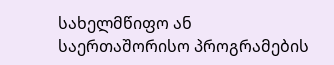სახელმწიფო ან საერთაშორისო პროგრამების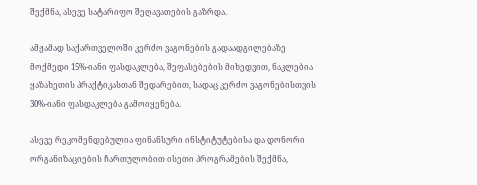შექმნა, ასევე სატარიფო შეღავათების გაზრდა.

ამჟამად საქართველოში კერძო ვაგონების გადაადგილებაზე მოქმედი 15%-იანი ფასდაკლება, შეფასებების მიხედვით, ნაკლებია ყაზახეთის პრაქტიკასთან შედარებით, სადაც კერძო ვაგონებისთვის 30%-იანი ფასდაკლება გამოიყენება.

ასევე რეკომენდებულია ფინანსური ინსტიტუტებისა და დონორი ორგანიზაციების ჩართულობით ისეთი პროგრამების შექმნა,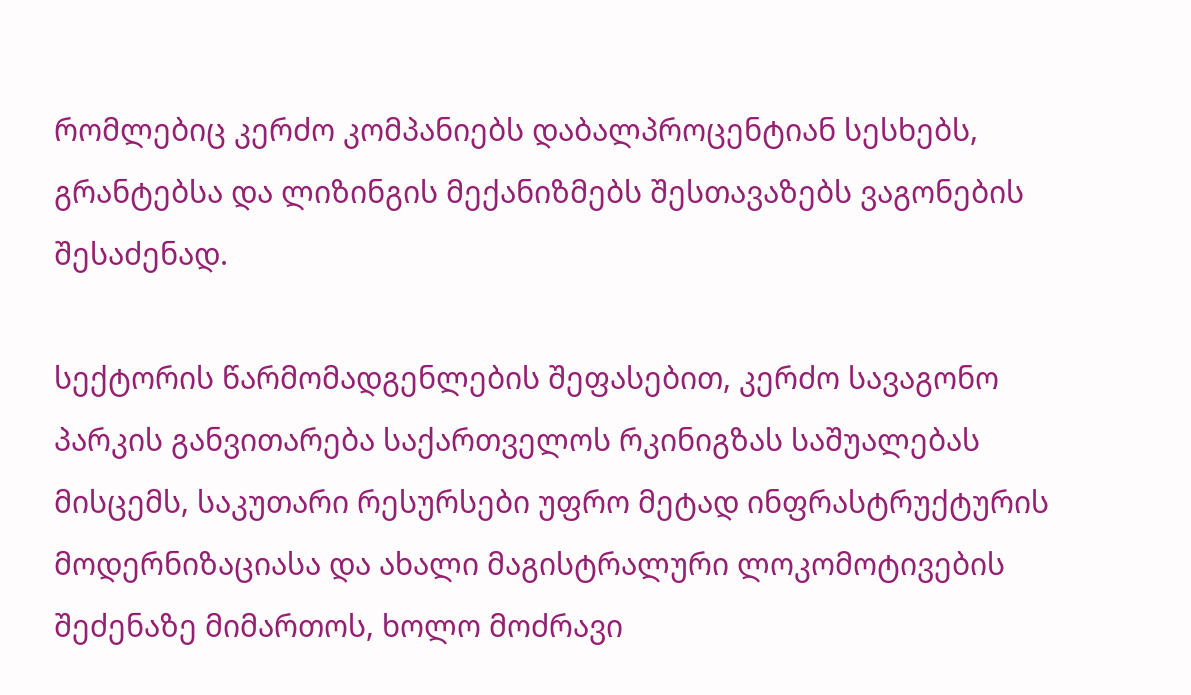რომლებიც კერძო კომპანიებს დაბალპროცენტიან სესხებს, გრანტებსა და ლიზინგის მექანიზმებს შესთავაზებს ვაგონების შესაძენად.

სექტორის წარმომადგენლების შეფასებით, კერძო სავაგონო პარკის განვითარება საქართველოს რკინიგზას საშუალებას მისცემს, საკუთარი რესურსები უფრო მეტად ინფრასტრუქტურის მოდერნიზაციასა და ახალი მაგისტრალური ლოკომოტივების შეძენაზე მიმართოს, ხოლო მოძრავი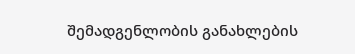შემადგენლობის განახლების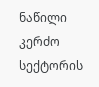ნაწილი კერძო სექტორის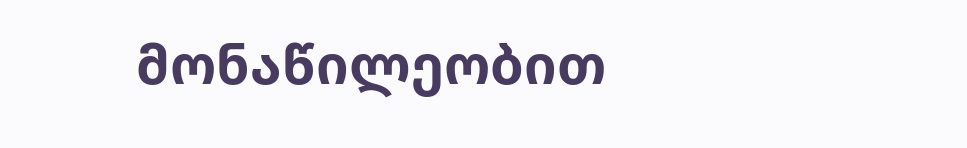მონაწილეობით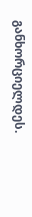განხორციელდეს.